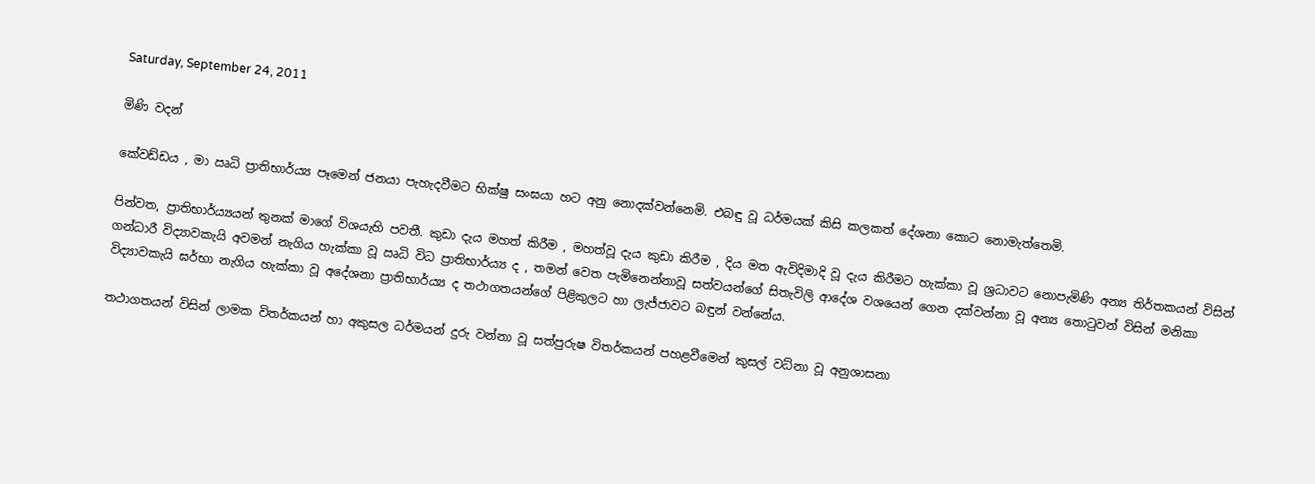Saturday, September 24, 2011

මිණි වදන්

කේවඩ්ඩය , මා ඍධි ප්‍රාතිභාර්ය්‍ය පෑමෙන් ජනයා පැහැදවීමට භික්ෂු සංඝයා හට අනු නොදක්වන්නෙමි. එබඳු වූ ධර්මයක් කිසි කලකත් දේශනා කොට නොමැත්තෙමි.

පින්වත, ප්‍රාතිභාර්ය්‍යයන් තුනක් මාගේ විශයැහි පවතී. කුඩා දැය මහත් කිරීම , මහත්වූ දැය කුඩා කිරීම , දිය මත ඇවිදිමාදි වූ දැය කිරීමට හැක්කා වූ ශ්‍රධාවට නොපැමිණි අන්‍ය තිර්තකයන් විසින් ගන්ධාරී විද්‍යාවකැයි අවමන් නැගිය හැක්කා වූ ඍධි විධ ප්‍රාතිභාර්ය්‍ය ද , තමන් වෙත පැමිනෙන්නාවූ සත්වයන්ගේ සිතැවිලි ආදේශ වශයෙන් ගෙන දක්වන්නා වූ අන්‍ය තොටුවන් විසින් මනිකා විද්‍යාවකැයි ඝර්භා නැගිය හැක්කා වූ අදේශනා ප්‍රාතිභාර්ය්‍ය ද තථාගතයන්ගේ පිළිකුලට හා ලැජ්ජාවට බඳුන් වන්නේය.

තථාගතයන් විසින් ලාමක විතර්කයන් හා අකුසල ධර්මයන් දුරු වන්නා වූ සත්පුරුෂ විතර්කයන් පහළවීමෙන් කුසල් වධ්නා වූ අනුශාසනා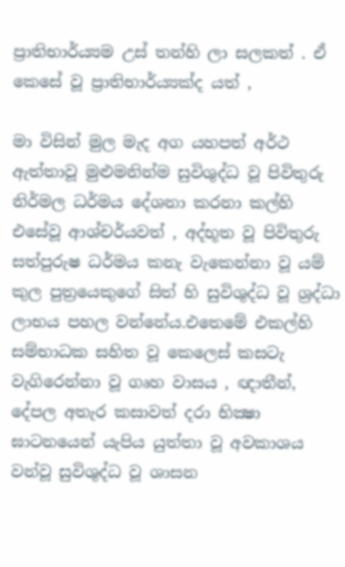ප්‍රාතිභාර්ය්‍යම උස් තන්හි ලා සලකත් . ඒ කෙසේ වූ ප්‍රාතිභාර්ය්‍යක්ද යත් ,

මා විසින් මුල මැද අග යහපත් අර්ථ ඇත්තාවූ මුළුමනින්ම සුවිශුද්ධ වූ පිවිතුරු නිර්මල ධර්මය දේශනා කරනා කල්හි එසේවූ ආශ්චර්යවත් , අද්භූත වූ පිවිතුරු සත්පුරුෂ ධර්මය කනැ වැකෙන්නා වූ යම් කුල පුත්‍රයෙකුගේ සිත් හි සුවිශුද්ධ වූ ශ්‍රද්ධා ලාභය පහල වන්නේය.එතෙමේ එකල්හි සම්භාධක සහිත වූ කෙලෙස් කසටැ වැගිරෙන්නා වූ ගෘහ වාසය , ඥාතීන්, දේපල අතැර කසාවත් දරා භික්‍ෂා ඝාටනයෙන් යැපිය යුත්තා වූ අවකාශය වන්වූ සුවිශුද්ධ වූ ශාසන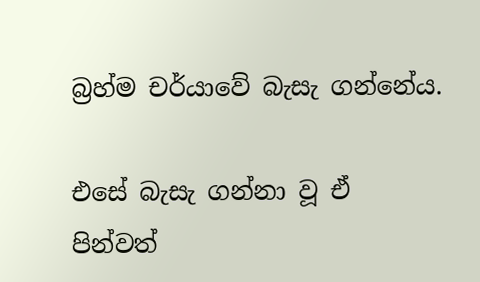බ්‍රහ්ම චර්යාවේ බැසැ ගන්නේය.

එසේ බැසැ ගන්නා වූ ඒ පින්වත්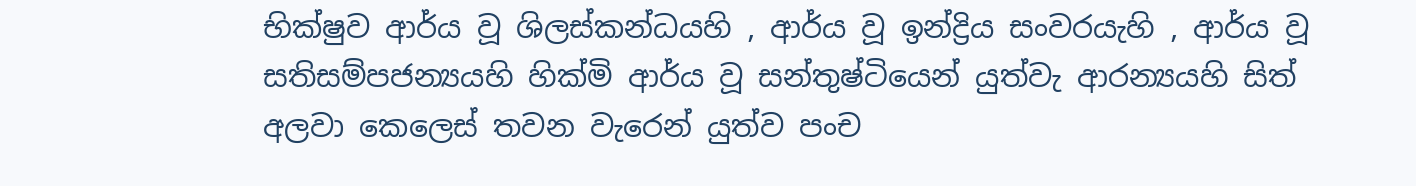භික්ෂුව ආර්ය වූ ශිලස්කන්ධයහි , ආර්ය වූ ඉන්ද්‍රිය සංවරයැහි , ආර්ය වූ සතිසම්පජන්‍යයහි හික්මි ආර්ය වූ සන්තුෂ්ටියෙන් යුත්වැ ආරන්‍යයහි සිත් අලවා කෙලෙස් තවන වැරෙන් යුත්ව පංච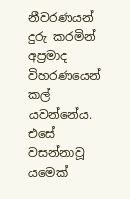නීවරණයන් දුරු කරමින් අප්‍රමාද විහරණයෙන් කල් යවන්නේය. එසේ වසන්නාවූ යමෙක්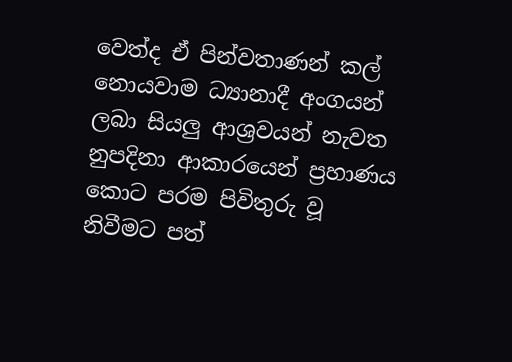වෙත්ද ඒ පින්වතාණන් කල් නොයවාම ධ්‍යානාදී අංගයන් ලබා සියලු ආශ්‍රවයන් නැවත නුපදිනා ආකාරයෙන් ප්‍රහාණය කොට පරම පිවිතුරු වූ නිවීමට පත්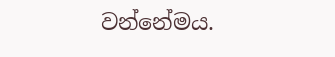වන්නේමය.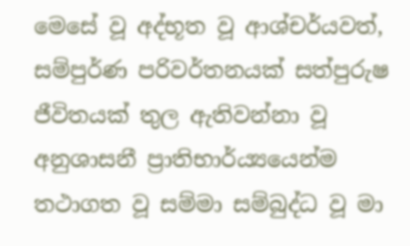මෙසේ වූ අද්භූත වූ ආශ්චර්යවත්, සම්පුර්ණ පරිවර්තනයක් සත්පුරුෂ ජීවිතයක් තුල ඇතිවන්නා වූ අනුශාසනී ප්‍රාතිභාර්ය්‍යයෙන්ම තථාගත වූ සම්මා සම්බුද්ධ වූ මා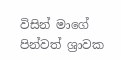විසින් මාගේ පින්වත් ශ්‍රාවක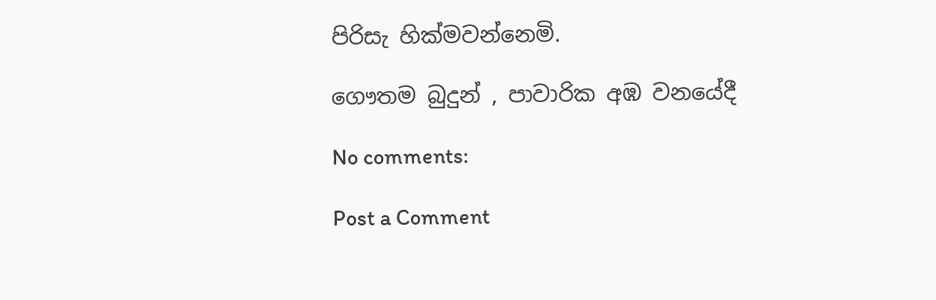පිරිසැ හික්මවන්නෙමි.

ගෞතම බුදුන් , පාවාරික අඹ වනයේදී

No comments:

Post a Comment